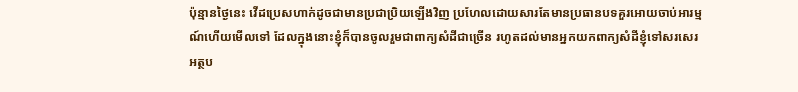ប៉ុន្មានថ្ងៃនេះ វើដប្រេសហាក់ដូចជាមានប្រជាប្រិយឡើងវិញ ប្រហែលដោយសារតែមានប្រធានបទគួរអោយចាប់អារម្មណ៍ហើយមើលទៅ ដែលក្នុងនោះខ្ញុំក៏បានចូលរួមជាពាក្យសំដីជាច្រើន រហូតដល់មានអ្នកយកពាក្យសំដីខ្ញុំទៅសរសេរអត្ថប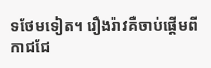ទថែមទៀត។ រឿងរ៉ាវគឺចាប់ផ្ដើមពីកាជជែ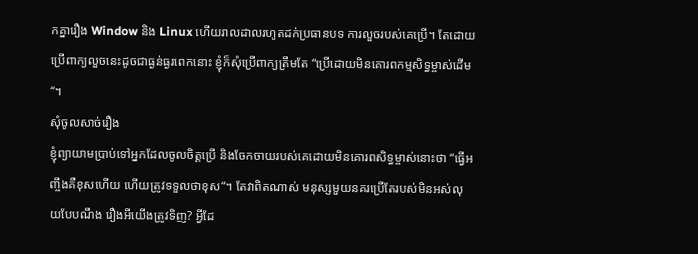កគ្នារឿង Window និង Linux ហើយរាលដាលរហូតដក់ប្រធានបទ ការលួចរបស់គេប្រើ។ តែដោយប្រើពាក្យលួចនេះដូចជាធ្ងន់ធ្ងរពេកនោះ ខ្ញុំក៏សុំប្រើពាក្យត្រឹមតែ “ប្រើដោយមិនគោរពកម្មសិទ្ធម្ចាស់ដើម“។
សុំចូលសាច់រឿង
ខ្ញុំព្យាយាមប្រាប់ទៅអ្នកដែលចូលចិត្តប្រើ និងចែកចាយរបស់គេដោយមិនគោរពសិទ្ធម្ចាស់នោះថា “ធ្វើអញ្ចឹងគឺខុសហើយ ហើយត្រូវទទួលថាខុស“។ តែវាពិតណាស់ មនុស្សមួយនគរប្រើតែរបស់មិនអស់លុយបែបណឹង រឿងអីយើងត្រូវទិញ? អ្វីដែ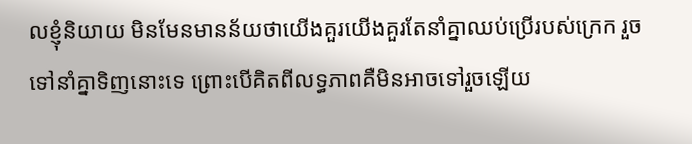លខ្ញុំនិយាយ មិនមែនមានន័យថាយើងគួរយើងគួរតែនាំគ្នាឈប់ប្រើរបស់ក្រេក រួចទៅនាំគ្នាទិញនោះទេ ព្រោះបើគិតពីលទ្ធភាពគឺមិនអាចទៅរួចឡើយ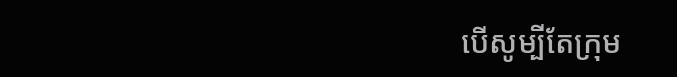បើសូម្បីតែក្រុម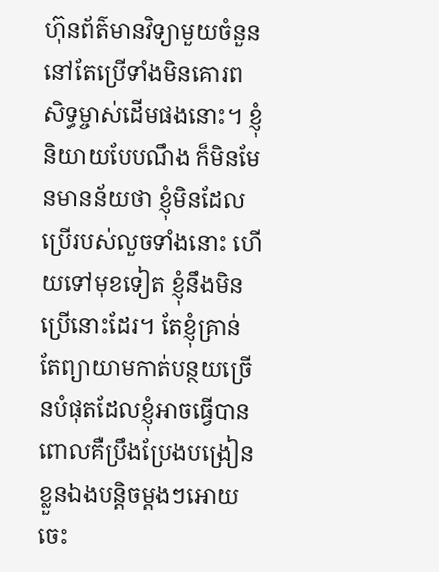ហ៊ុនព័ត៌មានវិទ្យាមួយចំនួន នៅតែប្រើទាំងមិនគោរពសិទ្ធម្ចាស់ដើមផងនោះ។ ខ្ញុំនិយាយបែបណឹង ក៏មិនមែនមានន័យថា ខ្ញុំមិនដែលប្រើរបស់លួចទាំងនោះ ហើយទៅមុខទៀត ខ្ញុំនឹងមិនប្រើនោះដែរ។ តែខ្ញុំគ្រាន់តែព្យាយាមកាត់បន្ថយច្រើនបំផុតដែលខ្ញុំអាចធ្វើបាន ពោលគឺប្រឹងប្រែងបង្រៀនខ្លួនឯងបន្តិចម្តងៗអោយចេះ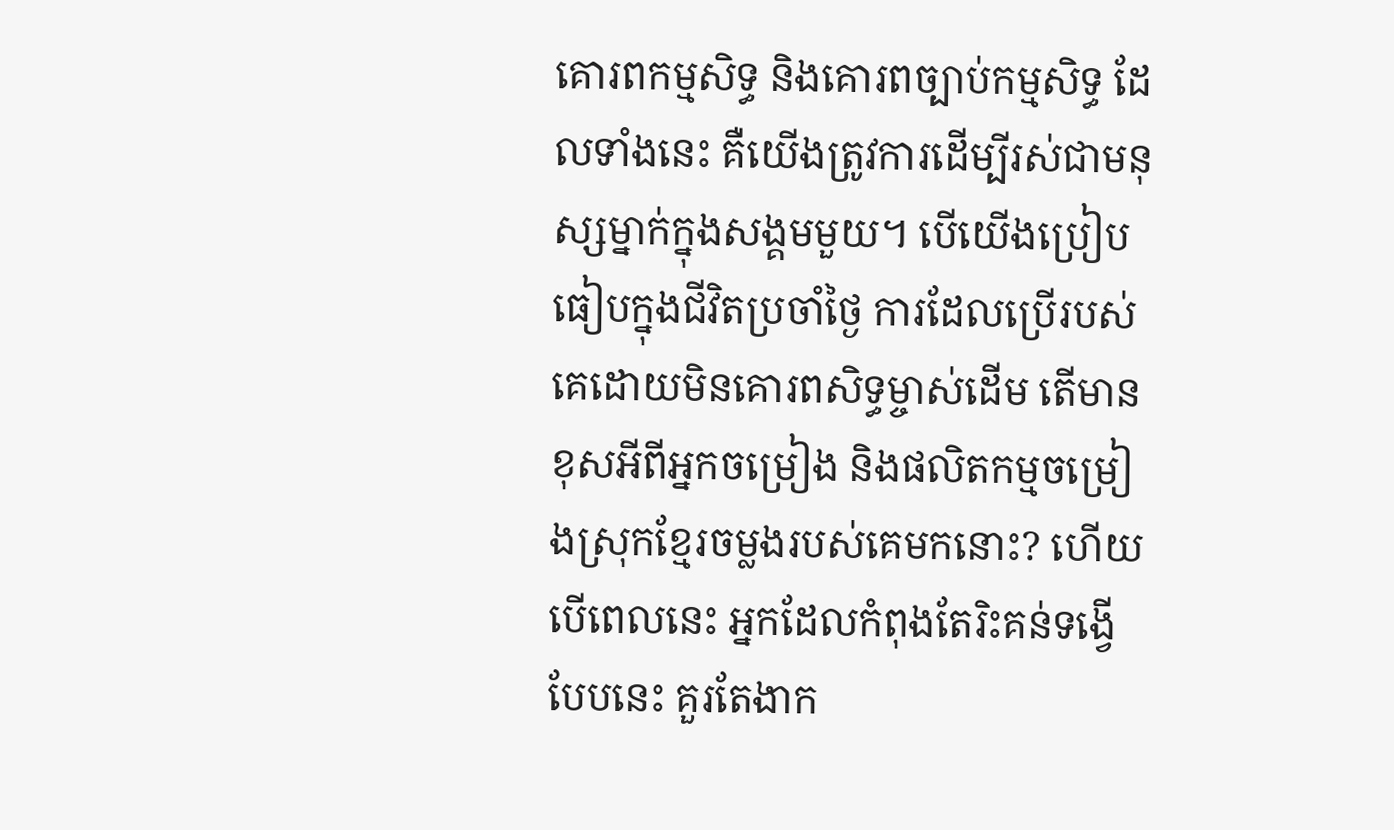គោរពកម្មសិទ្ធ និងគោរពច្បាប់កម្មសិទ្ធ ដែលទាំងនេះ គឺយើងត្រូវការដើម្បីរស់ជាមនុស្សម្នាក់ក្នុងសង្គមមួយ។ បើយើងប្រៀបធៀបក្នុងជីវិតប្រចាំថ្ងៃ ការដែលប្រើរបស់គេដោយមិនគោរពសិទ្ធម្ចាស់ដើម តើមានខុសអីពីអ្នកចម្រៀង និងផលិតកម្មចម្រៀងស្រុកខ្មែរចម្លងរបស់គេមកនោះ? ហើយបើពេលនេះ អ្នកដែលកំពុងតែរិះគន់ទង្វើបែបនេះ គួរតែងាក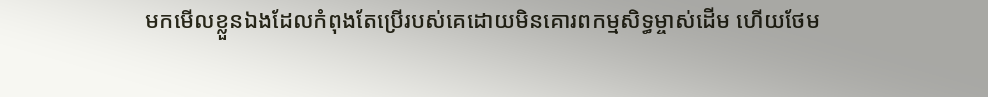មកមើលខ្លួនឯងដែលកំពុងតែប្រើរបស់គេដោយមិនគោរពកម្មសិទ្ធម្ចាស់ដើម ហើយថែម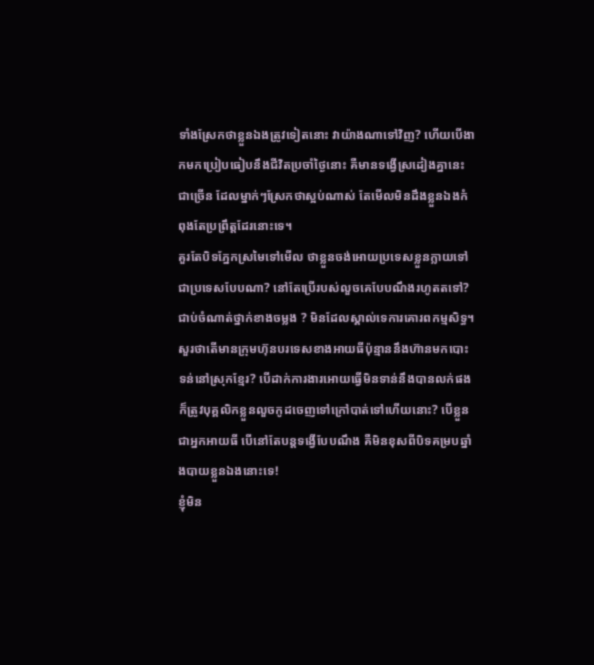ទាំងស្រែកថាខ្លួនឯងត្រូវទៀតនោះ វាយ៉ាងណាទៅវិញ? ហើយបើងាកមកប្រៀបធៀបនឹងជីវិតប្រចាំថ្ងៃនោះ គឺមានទង្វើស្រដៀងគ្នានេះជាច្រើន ដែលម្នាក់ៗស្រែកថាស្អប់ណាស់ តែមើលមិនដឹងខ្លួនឯងកំពុងតែប្រព្រឹត្តដែរនោះទេ។
គួរតែបិទភ្នែកស្រមៃទៅមើល ថាខ្លួនចង់អោយប្រទេសខ្លួនក្លាយទៅជាប្រទេសបែបណា? នៅតែប្រើរបស់លួចគេបែបណឹងរហូតតទៅ? ជាប់ចំណាត់ថ្នាក់ខាងចម្លង ? មិនដែលស្គាល់ទេការគោរពកម្មសិទ្ធ។ សួរថាតើមានក្រុមហ៊ុនបរទេសខាងអាយធីប៉ុន្មាននឹងហ៊ានមកបោះទន់នៅស្រុកខ្មែរ? បើដាក់ការងារអោយធ្វើមិនទាន់នឹងបានលក់ផង ក៏ត្រូវបុគ្គលិកខ្លួនលួចកូដចេញទៅក្រៅបាត់ទៅហើយនោះ? បើខ្លួនជាអ្នកអាយធី បើនៅតែបន្តទង្វើបែបណឹង គឺមិនខុសពីបិទគម្របឆ្នាំងបាយខ្លួនឯងនោះទេ!
ខ្ញុំមិន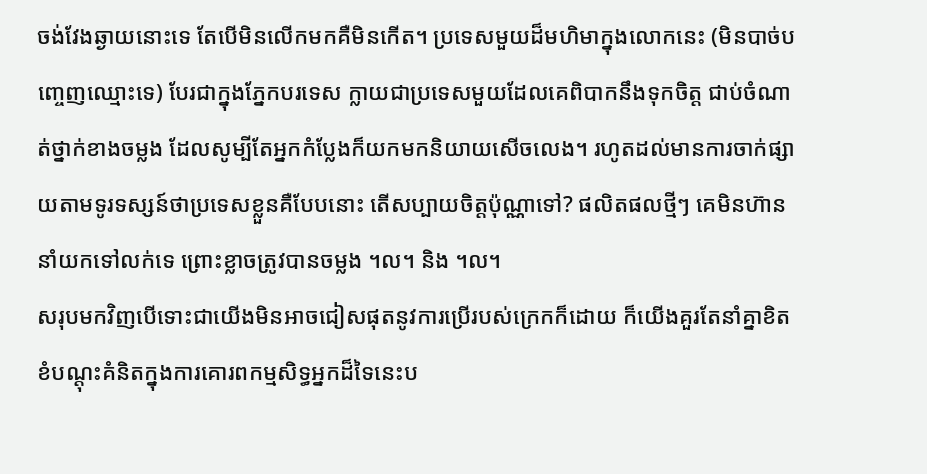ចង់វែងឆ្ងាយនោះទេ តែបើមិនលើកមកគឺមិនកើត។ ប្រទេសមួយដ៏មហិមាក្នុងលោកនេះ (មិនបាច់បញ្ចេញឈ្មោះទេ) បែរជាក្នុងភ្នែកបរទេស ក្លាយជាប្រទេសមួយដែលគេពិបាកនឹងទុកចិត្ត ជាប់ចំណាត់ថ្នាក់ខាងចម្លង ដែលសូម្បីតែអ្នកកំប្លែងក៏យកមកនិយាយសើចលេង។ រហូតដល់មានការចាក់ផ្សាយតាមទូរទស្សន៍ថាប្រទេសខ្លួនគឺបែបនោះ តើសប្បាយចិត្តប៉ុណ្ណាទៅ? ផលិតផលថ្មីៗ គេមិនហ៊ាននាំយកទៅលក់ទេ ព្រោះខ្លាចត្រូវបានចម្លង ។ល។ និង ។ល។
សរុបមកវិញបើទោះជាយើងមិនអាចជៀសផុតនូវការប្រើរបស់ក្រេកក៏ដោយ ក៏យើងគួរតែនាំគ្នាខិតខំបណ្ដុះគំនិតក្នុងការគោរពកម្មសិទ្ធអ្នកដ៏ទៃនេះប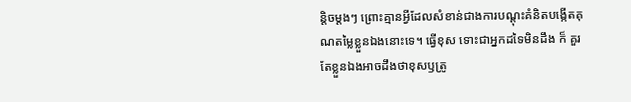ន្តិចម្តងៗ ព្រោះគ្មានអ្វីដែលសំខាន់ជាងការបណ្ដុះគំនិតបង្កើតគុណតម្លៃខ្លួនឯងនោះទេ។ ធ្វើខុស ទោះជាអ្នកដទៃមិនដឹង ក៏ គួរតែខ្លួនឯងអាចដឹងថាខុសឫត្រូ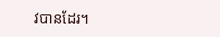វបានដែរ។